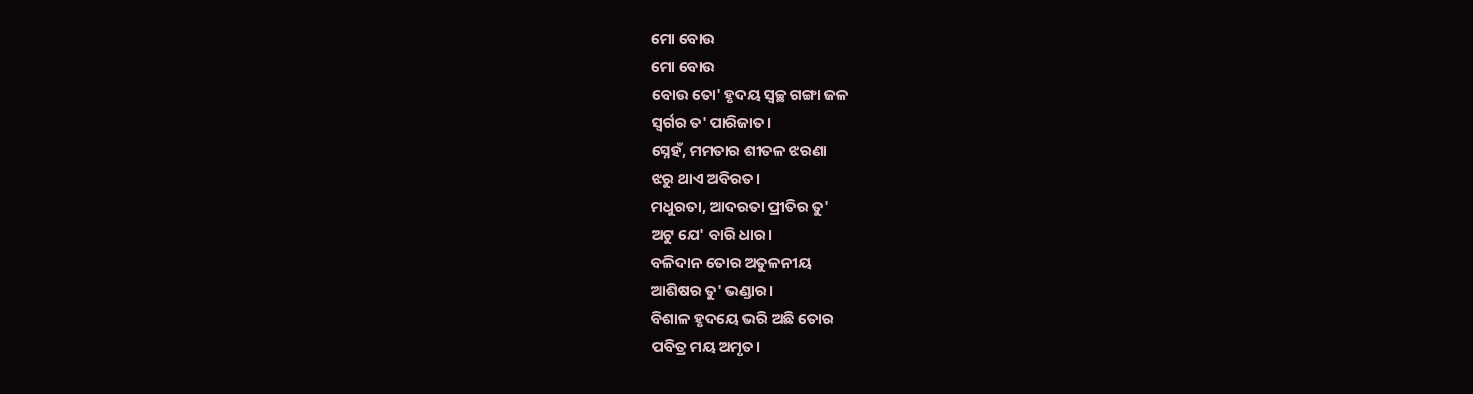ମୋ ବୋଉ
ମୋ ବୋଉ
ବୋଉ ତୋ' ହୃଦୟ ସ୍ୱଚ୍ଛ ଗଙ୍ଗା ଜଳ
ସ୍ୱର୍ଗର ତ' ପାରିଜାତ।
ସ୍ନେହଁ, ମମତାର ଶୀତଳ ଝରଣା
ଝରୁ ଥାଏ ଅବିରତ।
ମଧୁରତା, ଆଦରତା ପ୍ରୀତିର ତୁ'
ଅଟୁ ଯେ' ବାରି ଧାର।
ବଳିଦାନ ତୋର ଅତୁଳନୀୟ
ଆଶିଷର ତୁ' ଭଣ୍ଡାର।
ବିଶାଳ ହୃଦୟେ ଭରି ଅଛି ତୋର
ପବିତ୍ର ମୟ ଅମୃତ।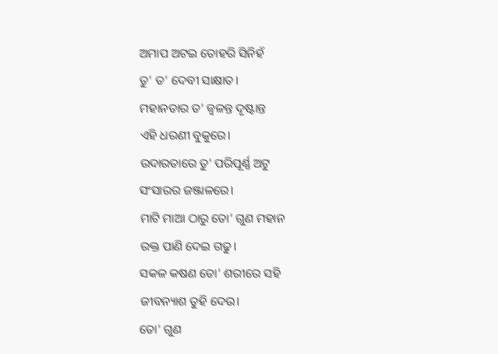ଅମାପ ଅଟଇ ତୋହରି ସିନିହଁ
ତୁ' ତ' ଦେବୀ ସାକ୍ଷାତ।
ମହାନତାର ତ' ଜ୍ୱଳନ୍ତ ଦୃଷ୍ଟାନ୍ତ
ଏହି ଧରଣୀ ବୁକୁରେ।
ଉଦାରତାରେ ତୁ' ପରିପୂର୍ଣ୍ଣ ଅଟୁ
ସଂସାରର ଜଞ୍ଜାଳରେ।
ମାଟି ମାଆ ଠାରୁ ତୋ' ଗୁଣ ମହାନ
ରକ୍ତ ପାଣି ଦେଇ ଗଢୁ।
ସକଳ କଷଣ ତୋ' ଶରୀରେ ସହି
ଜୀବନ୍ୟାଶ ତୁହି ଦେଉ।
ତୋ' ଗୁଣ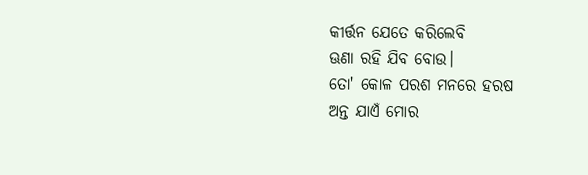କୀର୍ତ୍ତନ ଯେତେ କରିଲେବି
ଊଣା ରହି ଯିବ ବୋଉ।
ତୋ' କୋଳ ପରଶ ମନରେ ହରଷ
ଅନ୍ତ ଯାଏଁ ମୋର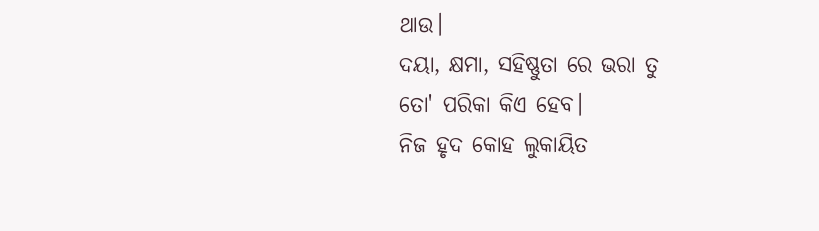ଥାଉ।
ଦୟା, କ୍ଷମା, ସହିଷ୍ଣୁତା ରେ ଭରା ତୁ
ତୋ' ପରିକା କିଏ ହେବ।
ନିଜ ହୃଦ କୋହ ଲୁକାୟିତ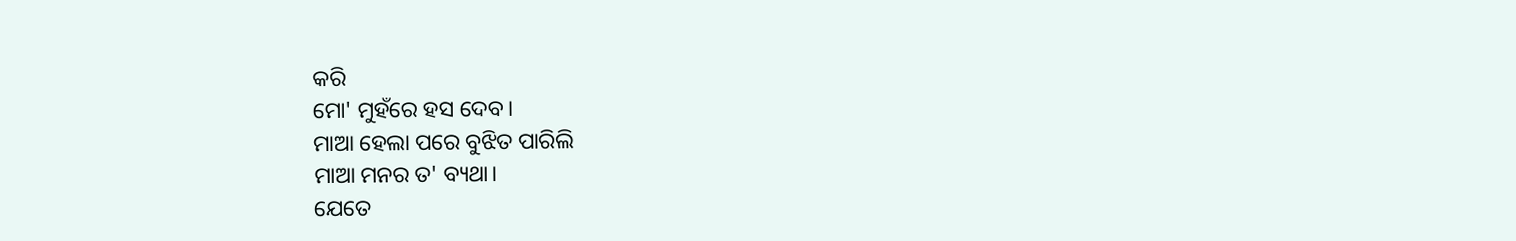କରି
ମୋ' ମୁହଁରେ ହସ ଦେବ।
ମାଆ ହେଲା ପରେ ବୁଝିତ ପାରିଲି
ମାଆ ମନର ତ' ବ୍ୟଥା।
ଯେତେ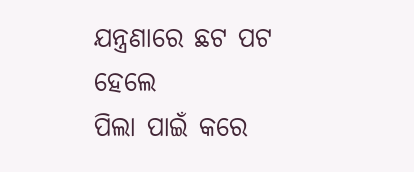ଯନ୍ତ୍ରଣାରେ ଛଟ ପଟ ହେଲେ
ପିଲା ପାଇଁ କରେ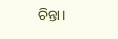ଚିନ୍ତା।